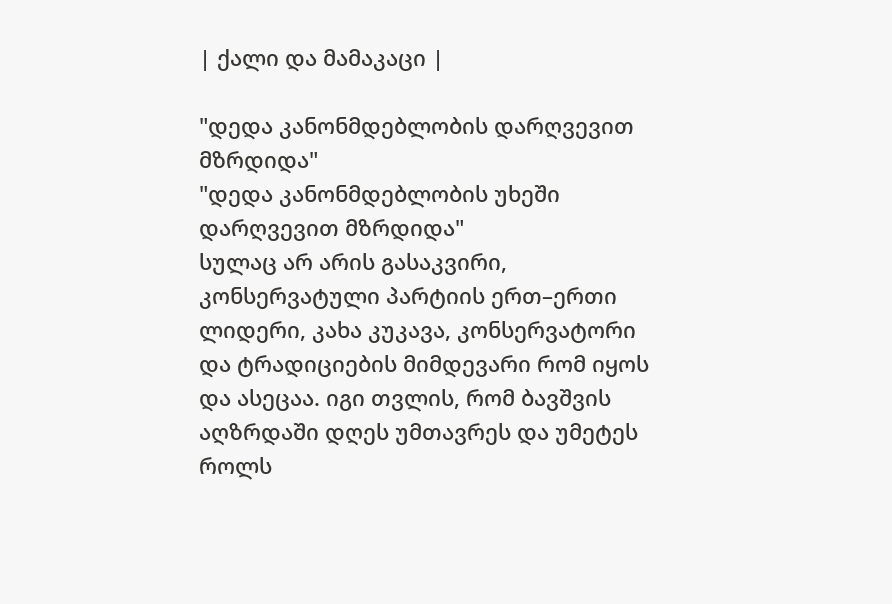| ქალი და მამაკაცი |

"დედა კანონმდებლობის დარღვევით მზრდიდა"
"დედა კანონმდებლობის უხეში დარღვევით მზრდიდა"
სულაც არ არის გასაკვირი, კონსერვატული პარტიის ერთ–ერთი ლიდერი, კახა კუკავა, კონსერვატორი და ტრადიციების მიმდევარი რომ იყოს და ასეცაა. იგი თვლის, რომ ბავშვის აღზრდაში დღეს უმთავრეს და უმეტეს როლს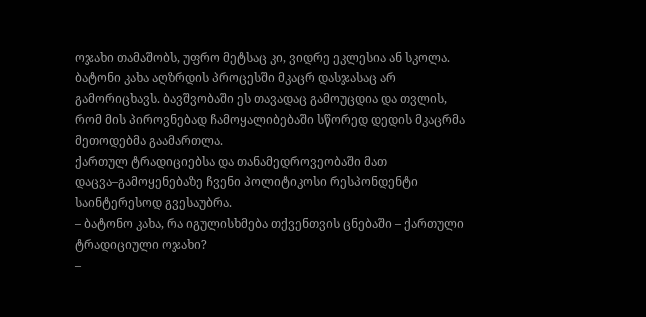ოჯახი თამაშობს, უფრო მეტსაც კი, ვიდრე ეკლესია ან სკოლა. ბატონი კახა აღზრდის პროცესში მკაცრ დასჯასაც არ გამორიცხავს. ბავშვობაში ეს თავადაც გამოუცდია და თვლის, რომ მის პიროვნებად ჩამოყალიბებაში სწორედ დედის მკაცრმა მეთოდებმა გაამართლა.
ქართულ ტრადიციებსა და თანამედროვეობაში მათ დაცვა–გამოყენებაზე ჩვენი პოლიტიკოსი რესპონდენტი საინტერესოდ გვესაუბრა.
– ბატონო კახა, რა იგულისხმება თქვენთვის ცნებაში – ქართული ტრადიციული ოჯახი?
–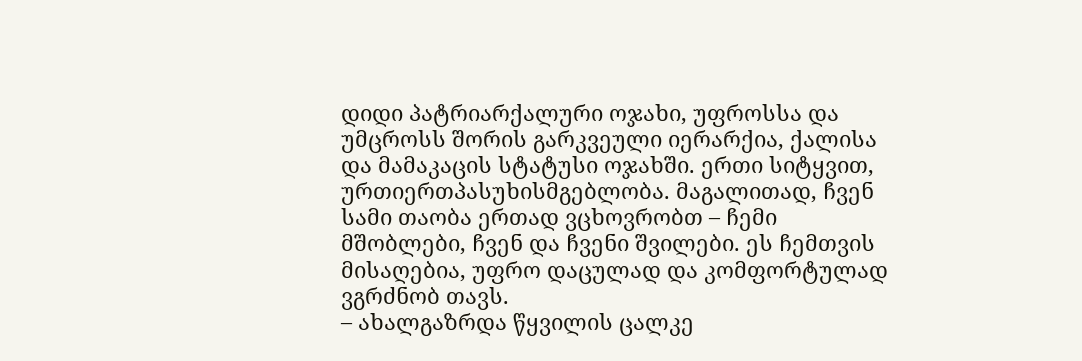დიდი პატრიარქალური ოჯახი, უფროსსა და უმცროსს შორის გარკვეული იერარქია, ქალისა და მამაკაცის სტატუსი ოჯახში. ერთი სიტყვით, ურთიერთპასუხისმგებლობა. მაგალითად, ჩვენ სამი თაობა ერთად ვცხოვრობთ – ჩემი მშობლები, ჩვენ და ჩვენი შვილები. ეს ჩემთვის მისაღებია, უფრო დაცულად და კომფორტულად ვგრძნობ თავს.
– ახალგაზრდა წყვილის ცალკე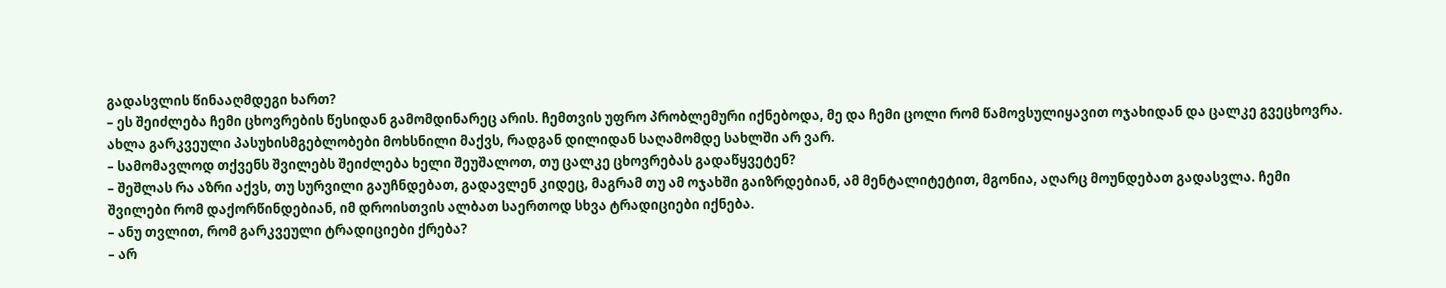გადასვლის წინააღმდეგი ხართ?
– ეს შეიძლება ჩემი ცხოვრების წესიდან გამომდინარეც არის. ჩემთვის უფრო პრობლემური იქნებოდა, მე და ჩემი ცოლი რომ წამოვსულიყავით ოჯახიდან და ცალკე გვეცხოვრა. ახლა გარკვეული პასუხისმგებლობები მოხსნილი მაქვს, რადგან დილიდან საღამომდე სახლში არ ვარ.
– სამომავლოდ თქვენს შვილებს შეიძლება ხელი შეუშალოთ, თუ ცალკე ცხოვრებას გადაწყვეტენ?
– შეშლას რა აზრი აქვს, თუ სურვილი გაუჩნდებათ, გადავლენ კიდეც, მაგრამ თუ ამ ოჯახში გაიზრდებიან, ამ მენტალიტეტით, მგონია, აღარც მოუნდებათ გადასვლა. ჩემი შვილები რომ დაქორწინდებიან, იმ დროისთვის ალბათ საერთოდ სხვა ტრადიციები იქნება.
– ანუ თვლით, რომ გარკვეული ტრადიციები ქრება?
– არ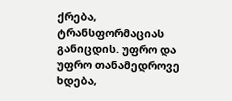ქრება, ტრანსფორმაციას განიცდის. უფრო და უფრო თანამედროვე ხდება,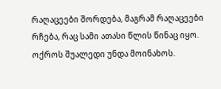რაღაცეები შორდება, მაგრამ რაღაცეები რჩება, რაც სამი ათასი წლის წინაც იყო. ოქროს შუალედი უნდა მოინახოს.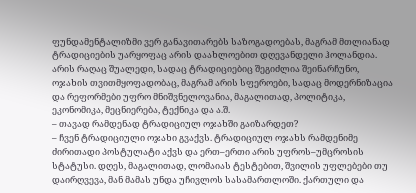ფუნდამენტალიზმი ვერ განავითარებს საზოგადოებას, მაგრამ მთლიანად ტრადიციების უარყოფაც არის დაახლოებით დღევანდელი ჰოლანდია. არის რაღაც შუალედი, სადაც ტრადიციებიც შეგიძლია შეინარჩუნო, ოჯახის თვითმყოფადობაც, მაგრამ არის სფეროები, სადაც მოდერნიზაცია და რეფორმები უფრო მნიშვნელოვანია, მაგალითად, პოლიტიკა, ეკონომიკა, მეცნიერება, ტექნიკა და ა.შ.
– თავად რამდენად ტრადიციულ ოჯახში გაიზარდეთ?
– ჩვენ ტრადიციული ოჯახი გვაქვს. ტრადიციულ ოჯახს რამდენიმე ძირითადი პოსტულატი აქვს და ერთ–ერთი არის უფროს–უმცროსის სტატუსი. დღეს, მაგალითად, ლომაიას ტესტებით, შვილის უფლებები თუ დაირღვევა, მან მამას უნდა უჩივლოს სასამართლოში. ქართული და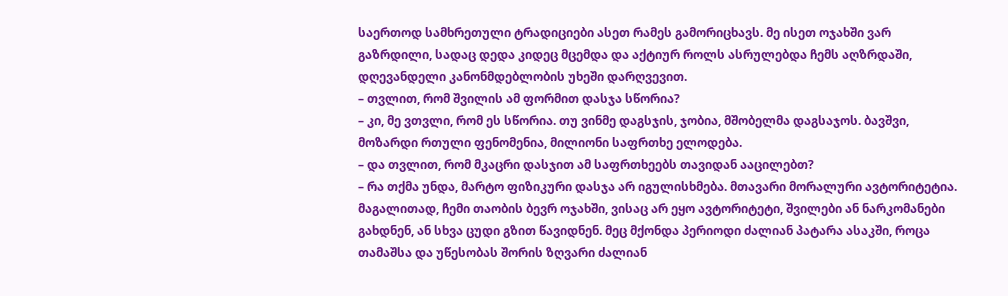საერთოდ სამხრეთული ტრადიციები ასეთ რამეს გამორიცხავს. მე ისეთ ოჯახში ვარ გაზრდილი, სადაც დედა კიდეც მცემდა და აქტიურ როლს ასრულებდა ჩემს აღზრდაში, დღევანდელი კანონმდებლობის უხეში დარღვევით.
– თვლით, რომ შვილის ამ ფორმით დასჯა სწორია?
– კი, მე ვთვლი, რომ ეს სწორია. თუ ვინმე დაგსჯის, ჯობია, მშობელმა დაგსაჯოს. ბავშვი, მოზარდი რთული ფენომენია, მილიონი საფრთხე ელოდება.
– და თვლით, რომ მკაცრი დასჯით ამ საფრთხეებს თავიდან ააცილებთ?
– რა თქმა უნდა, მარტო ფიზიკური დასჯა არ იგულისხმება. მთავარი მორალური ავტორიტეტია. მაგალითად, ჩემი თაობის ბევრ ოჯახში, ვისაც არ ეყო ავტორიტეტი, შვილები ან ნარკომანები გახდნენ, ან სხვა ცუდი გზით წავიდნენ. მეც მქონდა პერიოდი ძალიან პატარა ასაკში, როცა თამაშსა და უწესობას შორის ზღვარი ძალიან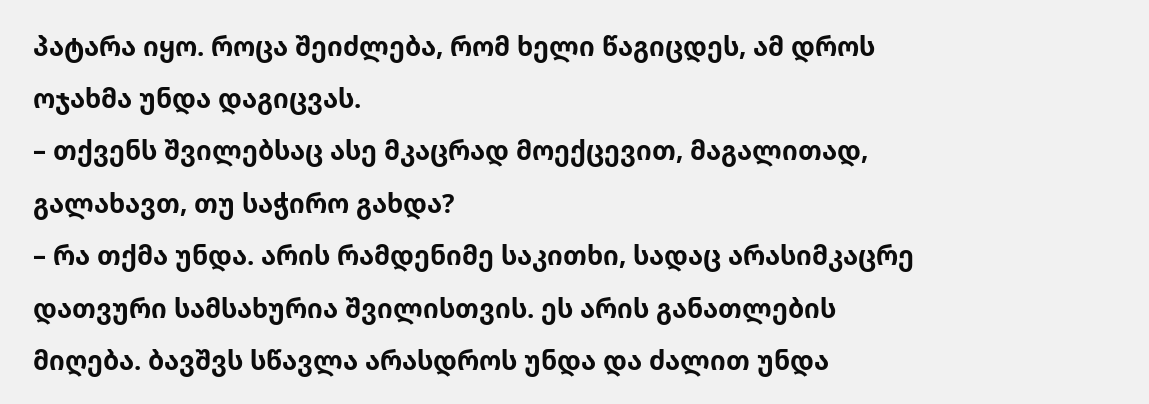პატარა იყო. როცა შეიძლება, რომ ხელი წაგიცდეს, ამ დროს ოჯახმა უნდა დაგიცვას.
– თქვენს შვილებსაც ასე მკაცრად მოექცევით, მაგალითად, გალახავთ, თუ საჭირო გახდა?
– რა თქმა უნდა. არის რამდენიმე საკითხი, სადაც არასიმკაცრე დათვური სამსახურია შვილისთვის. ეს არის განათლების მიღება. ბავშვს სწავლა არასდროს უნდა და ძალით უნდა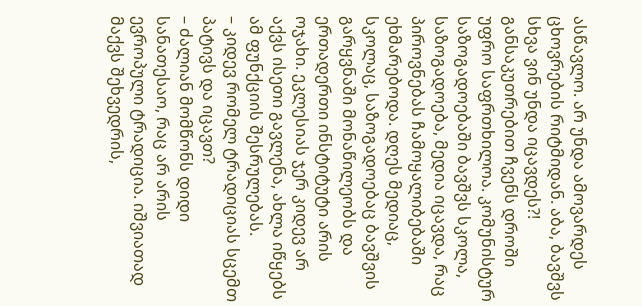ასწავლო. არ უნდა ამოვარდეს ცხოვრების რიტმიდან. აბა, ბავშვს სხვა ვინ უნდა იცავდეს?! განსაკუთრებით ჩვენს დროში უფრო საფრთხილოა. კომუნისტურ საზოგადოებაში ბავშვს სკოლა, საზოგადოება, მედია იცავდა, რაც პიროვნებას ჩამოყალიბებაში ეხმარებოდა. დღეს მედიაც, სკოლაც, საზოგადოებაც ბავშვის გარყვნაში მონაწილეობს და ერთადერთი ინსტიტუტი არის ოჯახი. ეკლესიას ჯერ კიდევ არ აქვს ისეთი გავლენა, ახლა იწყებს ამ ფუნქციის შესრულებას.
– კიდევ რომელ ტრადიციას სცემთ პატივს და იცავთ?
– ძალიან მომწონს დიდი სანათესაო, რაც არ არის ევროპული ტრადიცია. იშვიათად მაქვს შეხვედრის,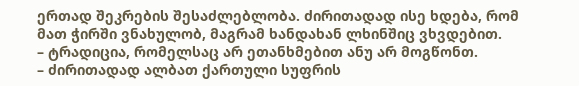ერთად შეკრების შესაძლებლობა. ძირითადად ისე ხდება, რომ მათ ჭირში ვნახულობ, მაგრამ ხანდახან ლხინშიც ვხვდებით.
– ტრადიცია, რომელსაც არ ეთანხმებით ანუ არ მოგწონთ.
– ძირითადად ალბათ ქართული სუფრის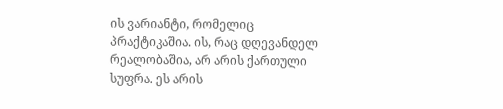ის ვარიანტი, რომელიც პრაქტიკაშია. ის, რაც დღევანდელ რეალობაშია, არ არის ქართული სუფრა. ეს არის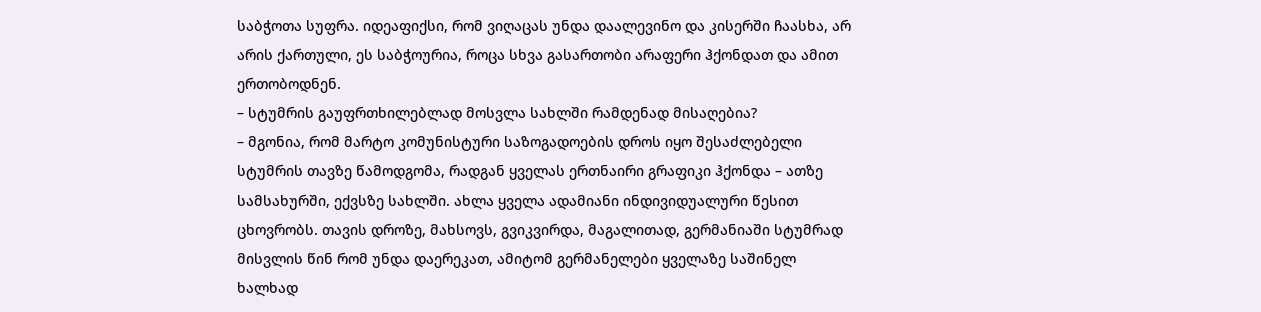საბჭოთა სუფრა. იდეაფიქსი, რომ ვიღაცას უნდა დაალევინო და კისერში ჩაასხა, არ არის ქართული, ეს საბჭოურია, როცა სხვა გასართობი არაფერი ჰქონდათ და ამით ერთობოდნენ.
– სტუმრის გაუფრთხილებლად მოსვლა სახლში რამდენად მისაღებია?
– მგონია, რომ მარტო კომუნისტური საზოგადოების დროს იყო შესაძლებელი სტუმრის თავზე წამოდგომა, რადგან ყველას ერთნაირი გრაფიკი ჰქონდა – ათზე სამსახურში, ექვსზე სახლში. ახლა ყველა ადამიანი ინდივიდუალური წესით ცხოვრობს. თავის დროზე, მახსოვს, გვიკვირდა, მაგალითად, გერმანიაში სტუმრად მისვლის წინ რომ უნდა დაერეკათ, ამიტომ გერმანელები ყველაზე საშინელ ხალხად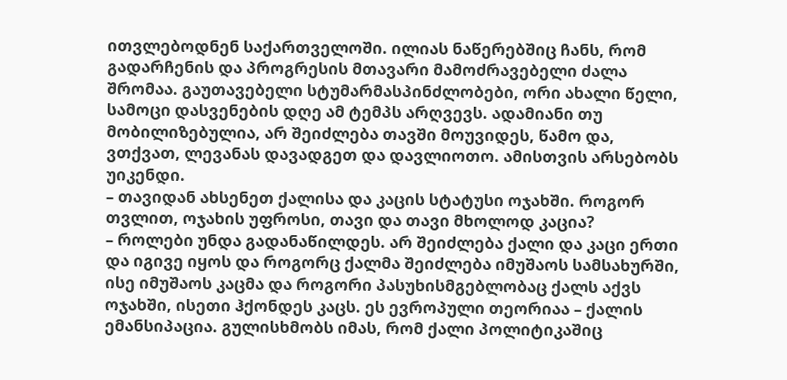ითვლებოდნენ საქართველოში. ილიას ნაწერებშიც ჩანს, რომ გადარჩენის და პროგრესის მთავარი მამოძრავებელი ძალა შრომაა. გაუთავებელი სტუმარმასპინძლობები, ორი ახალი წელი, სამოცი დასვენების დღე ამ ტემპს არღვევს. ადამიანი თუ მობილიზებულია, არ შეიძლება თავში მოუვიდეს, წამო და, ვთქვათ, ლევანას დავადგეთ და დავლიოთო. ამისთვის არსებობს უიკენდი.
– თავიდან ახსენეთ ქალისა და კაცის სტატუსი ოჯახში. როგორ თვლით, ოჯახის უფროსი, თავი და თავი მხოლოდ კაცია?
– როლები უნდა გადანაწილდეს. არ შეიძლება ქალი და კაცი ერთი და იგივე იყოს და როგორც ქალმა შეიძლება იმუშაოს სამსახურში, ისე იმუშაოს კაცმა და როგორი პასუხისმგებლობაც ქალს აქვს ოჯახში, ისეთი ჰქონდეს კაცს. ეს ევროპული თეორიაა – ქალის ემანსიპაცია. გულისხმობს იმას, რომ ქალი პოლიტიკაშიც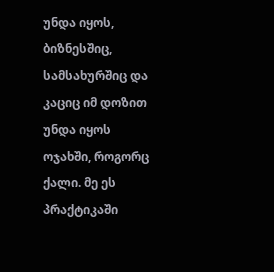უნდა იყოს, ბიზნესშიც, სამსახურშიც და კაციც იმ დოზით უნდა იყოს ოჯახში, როგორც ქალი. მე ეს პრაქტიკაში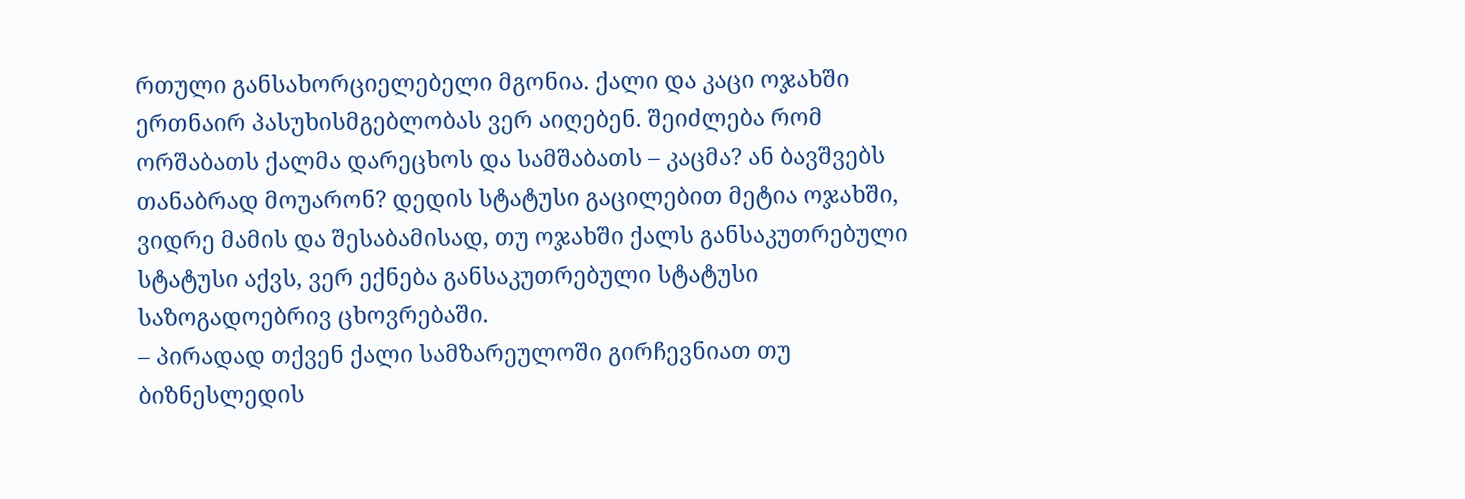რთული განსახორციელებელი მგონია. ქალი და კაცი ოჯახში ერთნაირ პასუხისმგებლობას ვერ აიღებენ. შეიძლება რომ ორშაბათს ქალმა დარეცხოს და სამშაბათს – კაცმა? ან ბავშვებს თანაბრად მოუარონ? დედის სტატუსი გაცილებით მეტია ოჯახში, ვიდრე მამის და შესაბამისად, თუ ოჯახში ქალს განსაკუთრებული სტატუსი აქვს, ვერ ექნება განსაკუთრებული სტატუსი საზოგადოებრივ ცხოვრებაში.
– პირადად თქვენ ქალი სამზარეულოში გირჩევნიათ თუ ბიზნესლედის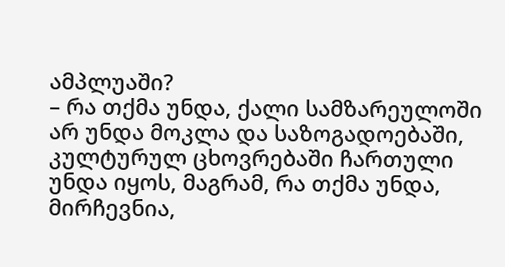ამპლუაში?
– რა თქმა უნდა, ქალი სამზარეულოში არ უნდა მოკლა და საზოგადოებაში, კულტურულ ცხოვრებაში ჩართული უნდა იყოს, მაგრამ, რა თქმა უნდა, მირჩევნია,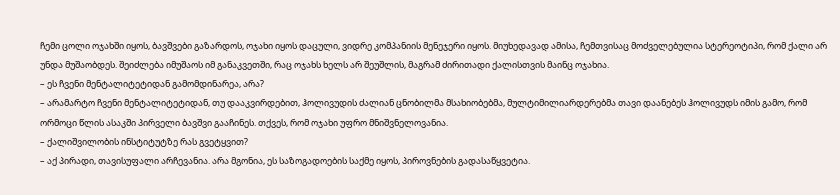ჩემი ცოლი ოჯახში იყოს, ბავშვები გაზარდოს, ოჯახი იყოს დაცული, ვიდრე კომპანიის მენეჯერი იყოს. მიუხედავად ამისა, ჩემთვისაც მოძველებულია სტერეოტიპი, რომ ქალი არ უნდა მუშაობდეს. შეიძლება იმუშაოს იმ განაკვეთში, რაც ოჯახს ხელს არ შეუშლის, მაგრამ ძირითადი ქალისთვის მაინც ოჯახია.
– ეს ჩვენი მენტალიტეტიდან გამომდინარეა, არა?
– არამარტო ჩვენი მენტალიტეტიდან, თუ დააკვირდებით, ჰოლივუდის ძალიან ცნობილმა მსახიობებმა, მულტიმილიარდერებმა თავი დაანებეს ჰოლივუდს იმის გამო, რომ ორმოცი წლის ასაკში პირველი ბავშვი გააჩინეს. თქვეს, რომ ოჯახი უფრო მნიშვნელოვანია.
– ქალიშვილობის ინსტიტუტზე რას გვეტყვით?
– აქ პირადი, თავისუფალი არჩევანია. არა მგონია, ეს საზოგადოების საქმე იყოს, პიროვნების გადასაწყვეტია.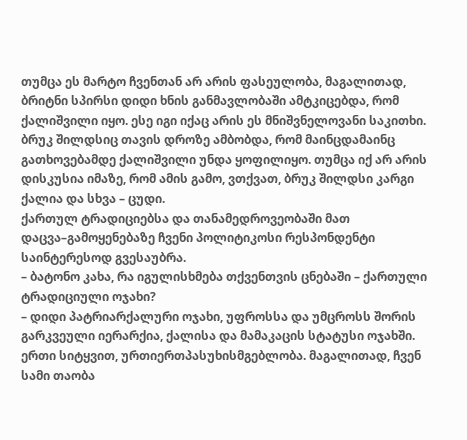თუმცა ეს მარტო ჩვენთან არ არის ფასეულობა, მაგალითად, ბრიტნი სპირსი დიდი ხნის განმავლობაში ამტკიცებდა, რომ ქალიშვილი იყო. ესე იგი იქაც არის ეს მნიშვნელოვანი საკითხი. ბრუკ შილდსიც თავის დროზე ამბობდა, რომ მაინცდამაინც გათხოვებამდე ქალიშვილი უნდა ყოფილიყო. თუმცა იქ არ არის დისკუსია იმაზე, რომ ამის გამო, ვთქვათ, ბრუკ შილდსი კარგი ქალია და სხვა – ცუდი.
ქართულ ტრადიციებსა და თანამედროვეობაში მათ დაცვა–გამოყენებაზე ჩვენი პოლიტიკოსი რესპონდენტი საინტერესოდ გვესაუბრა.
– ბატონო კახა, რა იგულისხმება თქვენთვის ცნებაში – ქართული ტრადიციული ოჯახი?
– დიდი პატრიარქალური ოჯახი, უფროსსა და უმცროსს შორის გარკვეული იერარქია, ქალისა და მამაკაცის სტატუსი ოჯახში. ერთი სიტყვით, ურთიერთპასუხისმგებლობა. მაგალითად, ჩვენ სამი თაობა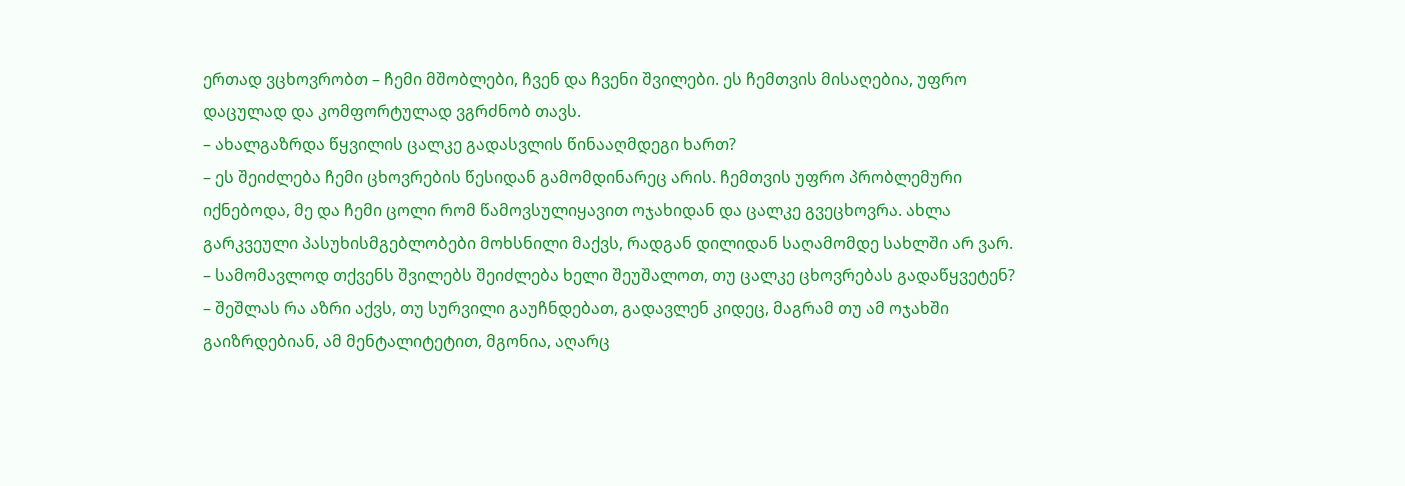ერთად ვცხოვრობთ – ჩემი მშობლები, ჩვენ და ჩვენი შვილები. ეს ჩემთვის მისაღებია, უფრო დაცულად და კომფორტულად ვგრძნობ თავს.
– ახალგაზრდა წყვილის ცალკე გადასვლის წინააღმდეგი ხართ?
– ეს შეიძლება ჩემი ცხოვრების წესიდან გამომდინარეც არის. ჩემთვის უფრო პრობლემური იქნებოდა, მე და ჩემი ცოლი რომ წამოვსულიყავით ოჯახიდან და ცალკე გვეცხოვრა. ახლა გარკვეული პასუხისმგებლობები მოხსნილი მაქვს, რადგან დილიდან საღამომდე სახლში არ ვარ.
– სამომავლოდ თქვენს შვილებს შეიძლება ხელი შეუშალოთ, თუ ცალკე ცხოვრებას გადაწყვეტენ?
– შეშლას რა აზრი აქვს, თუ სურვილი გაუჩნდებათ, გადავლენ კიდეც, მაგრამ თუ ამ ოჯახში გაიზრდებიან, ამ მენტალიტეტით, მგონია, აღარც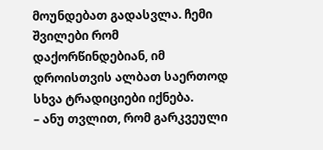მოუნდებათ გადასვლა. ჩემი შვილები რომ დაქორწინდებიან, იმ დროისთვის ალბათ საერთოდ სხვა ტრადიციები იქნება.
– ანუ თვლით, რომ გარკვეული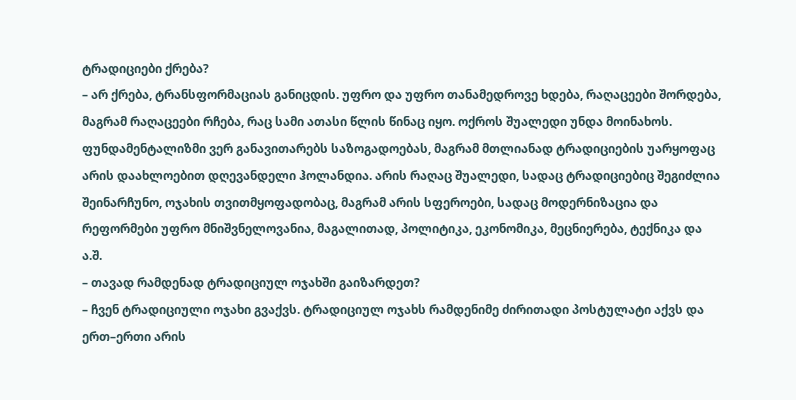ტრადიციები ქრება?
– არ ქრება, ტრანსფორმაციას განიცდის. უფრო და უფრო თანამედროვე ხდება, რაღაცეები შორდება, მაგრამ რაღაცეები რჩება, რაც სამი ათასი წლის წინაც იყო. ოქროს შუალედი უნდა მოინახოს. ფუნდამენტალიზმი ვერ განავითარებს საზოგადოებას, მაგრამ მთლიანად ტრადიციების უარყოფაც არის დაახლოებით დღევანდელი ჰოლანდია. არის რაღაც შუალედი, სადაც ტრადიციებიც შეგიძლია შეინარჩუნო, ოჯახის თვითმყოფადობაც, მაგრამ არის სფეროები, სადაც მოდერნიზაცია და რეფორმები უფრო მნიშვნელოვანია, მაგალითად, პოლიტიკა, ეკონომიკა, მეცნიერება, ტექნიკა და ა.შ.
– თავად რამდენად ტრადიციულ ოჯახში გაიზარდეთ?
– ჩვენ ტრადიციული ოჯახი გვაქვს. ტრადიციულ ოჯახს რამდენიმე ძირითადი პოსტულატი აქვს და ერთ–ერთი არის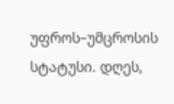უფროს–უმცროსის სტატუსი. დღეს,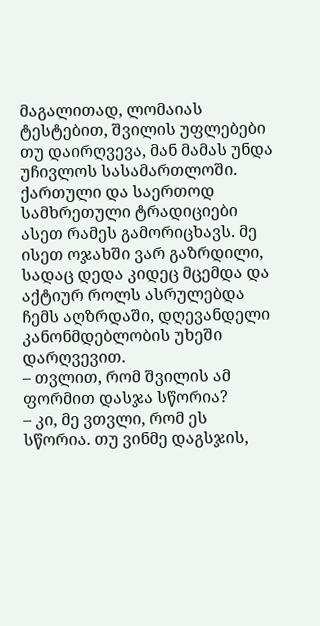მაგალითად, ლომაიას ტესტებით, შვილის უფლებები თუ დაირღვევა, მან მამას უნდა უჩივლოს სასამართლოში. ქართული და საერთოდ სამხრეთული ტრადიციები ასეთ რამეს გამორიცხავს. მე ისეთ ოჯახში ვარ გაზრდილი, სადაც დედა კიდეც მცემდა და აქტიურ როლს ასრულებდა ჩემს აღზრდაში, დღევანდელი კანონმდებლობის უხეში დარღვევით.
– თვლით, რომ შვილის ამ ფორმით დასჯა სწორია?
– კი, მე ვთვლი, რომ ეს სწორია. თუ ვინმე დაგსჯის,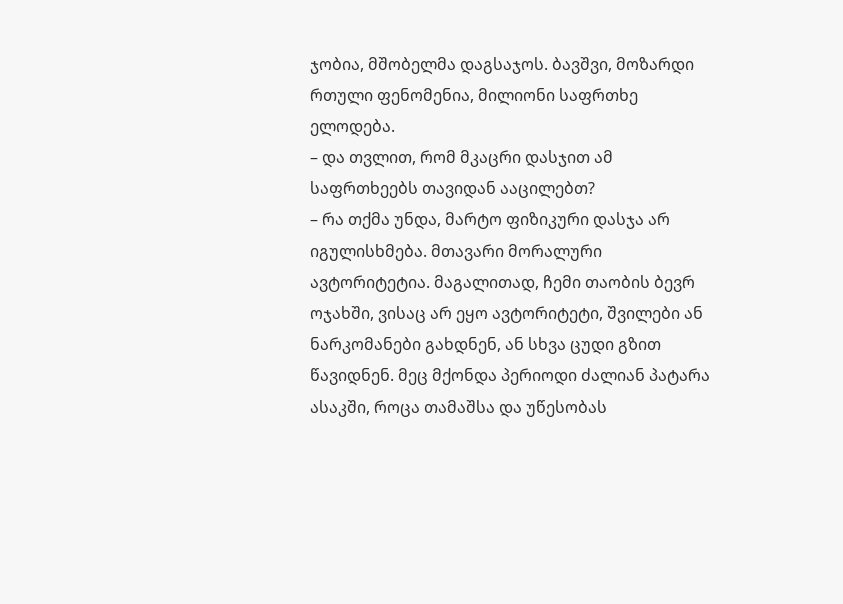ჯობია, მშობელმა დაგსაჯოს. ბავშვი, მოზარდი რთული ფენომენია, მილიონი საფრთხე ელოდება.
– და თვლით, რომ მკაცრი დასჯით ამ საფრთხეებს თავიდან ააცილებთ?
– რა თქმა უნდა, მარტო ფიზიკური დასჯა არ იგულისხმება. მთავარი მორალური ავტორიტეტია. მაგალითად, ჩემი თაობის ბევრ ოჯახში, ვისაც არ ეყო ავტორიტეტი, შვილები ან ნარკომანები გახდნენ, ან სხვა ცუდი გზით წავიდნენ. მეც მქონდა პერიოდი ძალიან პატარა ასაკში, როცა თამაშსა და უწესობას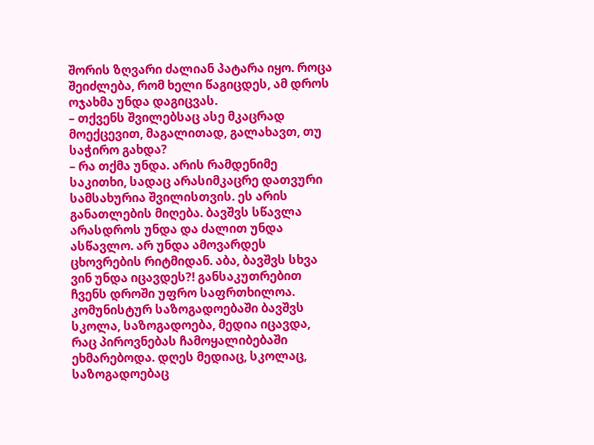შორის ზღვარი ძალიან პატარა იყო. როცა შეიძლება, რომ ხელი წაგიცდეს, ამ დროს ოჯახმა უნდა დაგიცვას.
– თქვენს შვილებსაც ასე მკაცრად მოექცევით, მაგალითად, გალახავთ, თუ საჭირო გახდა?
– რა თქმა უნდა. არის რამდენიმე საკითხი, სადაც არასიმკაცრე დათვური სამსახურია შვილისთვის. ეს არის განათლების მიღება. ბავშვს სწავლა არასდროს უნდა და ძალით უნდა ასწავლო. არ უნდა ამოვარდეს ცხოვრების რიტმიდან. აბა, ბავშვს სხვა ვინ უნდა იცავდეს?! განსაკუთრებით ჩვენს დროში უფრო საფრთხილოა. კომუნისტურ საზოგადოებაში ბავშვს სკოლა, საზოგადოება, მედია იცავდა, რაც პიროვნებას ჩამოყალიბებაში ეხმარებოდა. დღეს მედიაც, სკოლაც, საზოგადოებაც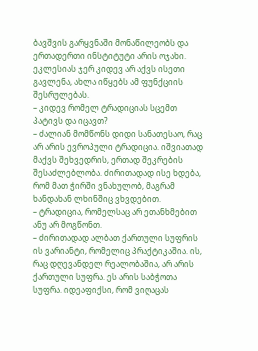ბავშვის გარყვნაში მონაწილეობს და ერთადერთი ინსტიტუტი არის ოჯახი. ეკლესიას ჯერ კიდევ არ აქვს ისეთი გავლენა, ახლა იწყებს ამ ფუნქციის შესრულებას.
– კიდევ რომელ ტრადიციას სცემთ პატივს და იცავთ?
– ძალიან მომწონს დიდი სანათესაო, რაც არ არის ევროპული ტრადიცია. იშვიათად მაქვს შეხვედრის, ერთად შეკრების შესაძლებლობა. ძირითადად ისე ხდება, რომ მათ ჭირში ვნახულობ, მაგრამ ხანდახან ლხინშიც ვხვდებით.
– ტრადიცია, რომელსაც არ ეთანხმებით ანუ არ მოგწონთ.
– ძირითადად ალბათ ქართული სუფრის ის ვარიანტი, რომელიც პრაქტიკაშია. ის, რაც დღევანდელ რეალობაშია, არ არის ქართული სუფრა. ეს არის საბჭოთა სუფრა. იდეაფიქსი, რომ ვიღაცას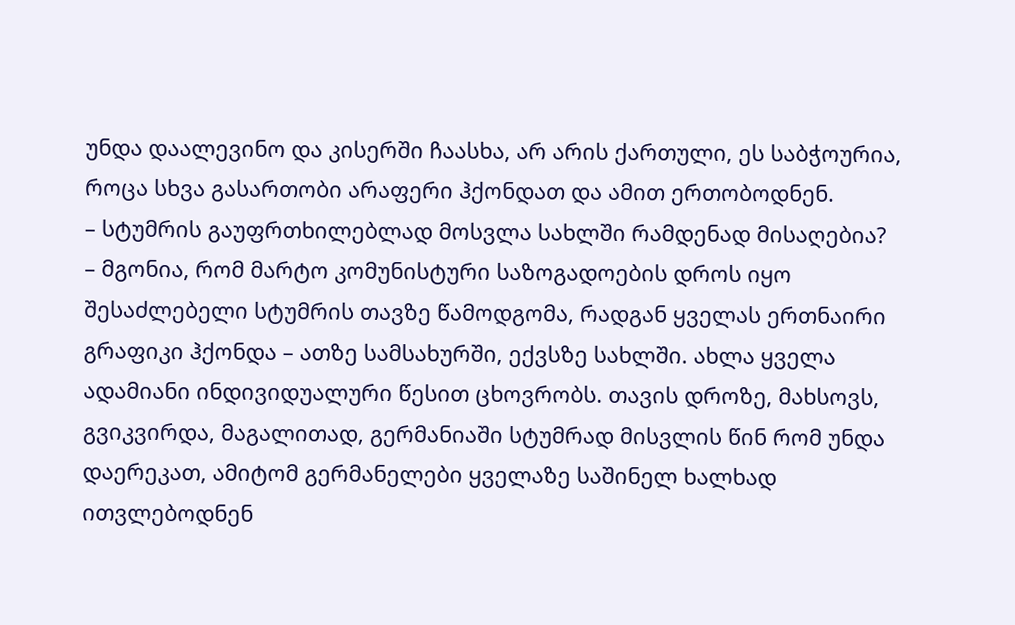უნდა დაალევინო და კისერში ჩაასხა, არ არის ქართული, ეს საბჭოურია, როცა სხვა გასართობი არაფერი ჰქონდათ და ამით ერთობოდნენ.
– სტუმრის გაუფრთხილებლად მოსვლა სახლში რამდენად მისაღებია?
– მგონია, რომ მარტო კომუნისტური საზოგადოების დროს იყო შესაძლებელი სტუმრის თავზე წამოდგომა, რადგან ყველას ერთნაირი გრაფიკი ჰქონდა – ათზე სამსახურში, ექვსზე სახლში. ახლა ყველა ადამიანი ინდივიდუალური წესით ცხოვრობს. თავის დროზე, მახსოვს, გვიკვირდა, მაგალითად, გერმანიაში სტუმრად მისვლის წინ რომ უნდა დაერეკათ, ამიტომ გერმანელები ყველაზე საშინელ ხალხად ითვლებოდნენ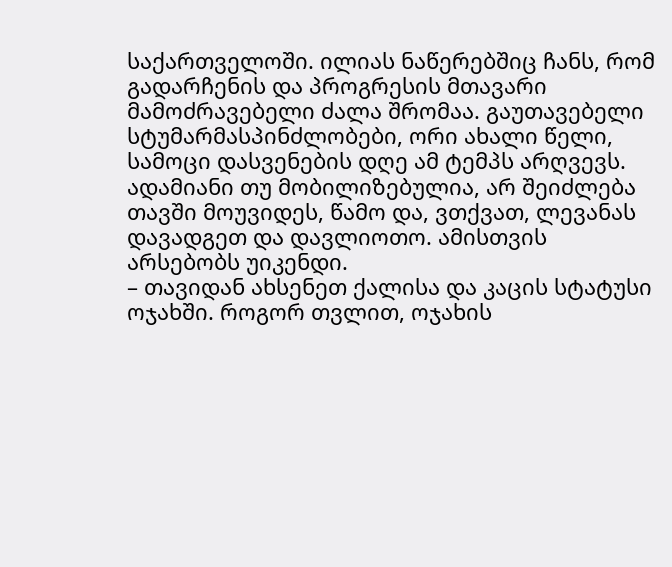საქართველოში. ილიას ნაწერებშიც ჩანს, რომ გადარჩენის და პროგრესის მთავარი მამოძრავებელი ძალა შრომაა. გაუთავებელი სტუმარმასპინძლობები, ორი ახალი წელი, სამოცი დასვენების დღე ამ ტემპს არღვევს. ადამიანი თუ მობილიზებულია, არ შეიძლება თავში მოუვიდეს, წამო და, ვთქვათ, ლევანას დავადგეთ და დავლიოთო. ამისთვის არსებობს უიკენდი.
– თავიდან ახსენეთ ქალისა და კაცის სტატუსი ოჯახში. როგორ თვლით, ოჯახის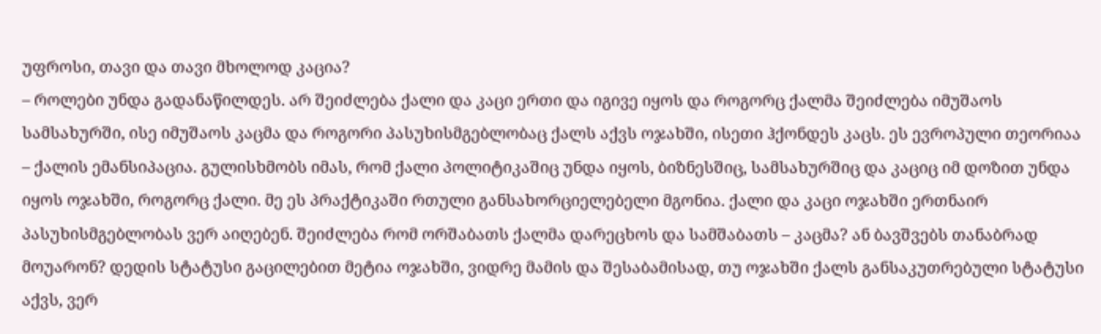უფროსი, თავი და თავი მხოლოდ კაცია?
– როლები უნდა გადანაწილდეს. არ შეიძლება ქალი და კაცი ერთი და იგივე იყოს და როგორც ქალმა შეიძლება იმუშაოს სამსახურში, ისე იმუშაოს კაცმა და როგორი პასუხისმგებლობაც ქალს აქვს ოჯახში, ისეთი ჰქონდეს კაცს. ეს ევროპული თეორიაა – ქალის ემანსიპაცია. გულისხმობს იმას, რომ ქალი პოლიტიკაშიც უნდა იყოს, ბიზნესშიც, სამსახურშიც და კაციც იმ დოზით უნდა იყოს ოჯახში, როგორც ქალი. მე ეს პრაქტიკაში რთული განსახორციელებელი მგონია. ქალი და კაცი ოჯახში ერთნაირ პასუხისმგებლობას ვერ აიღებენ. შეიძლება რომ ორშაბათს ქალმა დარეცხოს და სამშაბათს – კაცმა? ან ბავშვებს თანაბრად მოუარონ? დედის სტატუსი გაცილებით მეტია ოჯახში, ვიდრე მამის და შესაბამისად, თუ ოჯახში ქალს განსაკუთრებული სტატუსი აქვს, ვერ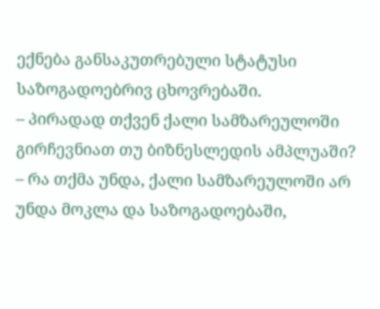ექნება განსაკუთრებული სტატუსი საზოგადოებრივ ცხოვრებაში.
– პირადად თქვენ ქალი სამზარეულოში გირჩევნიათ თუ ბიზნესლედის ამპლუაში?
– რა თქმა უნდა, ქალი სამზარეულოში არ უნდა მოკლა და საზოგადოებაში,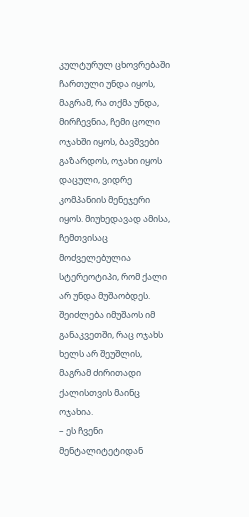კულტურულ ცხოვრებაში ჩართული უნდა იყოს, მაგრამ, რა თქმა უნდა, მირჩევნია, ჩემი ცოლი ოჯახში იყოს, ბავშვები გაზარდოს, ოჯახი იყოს დაცული, ვიდრე კომპანიის მენეჯერი იყოს. მიუხედავად ამისა, ჩემთვისაც მოძველებულია სტერეოტიპი, რომ ქალი არ უნდა მუშაობდეს. შეიძლება იმუშაოს იმ განაკვეთში, რაც ოჯახს ხელს არ შეუშლის, მაგრამ ძირითადი ქალისთვის მაინც ოჯახია.
– ეს ჩვენი მენტალიტეტიდან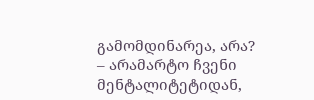გამომდინარეა, არა?
– არამარტო ჩვენი მენტალიტეტიდან,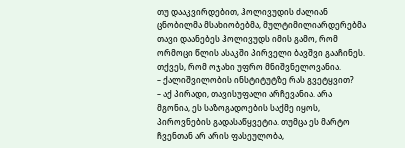თუ დააკვირდებით, ჰოლივუდის ძალიან ცნობილმა მსახიობებმა, მულტიმილიარდერებმა თავი დაანებეს ჰოლივუდს იმის გამო, რომ ორმოცი წლის ასაკში პირველი ბავშვი გააჩინეს. თქვეს, რომ ოჯახი უფრო მნიშვნელოვანია.
– ქალიშვილობის ინსტიტუტზე რას გვეტყვით?
– აქ პირადი, თავისუფალი არჩევანია. არა მგონია, ეს საზოგადოების საქმე იყოს, პიროვნების გადასაწყვეტია. თუმცა ეს მარტო ჩვენთან არ არის ფასეულობა,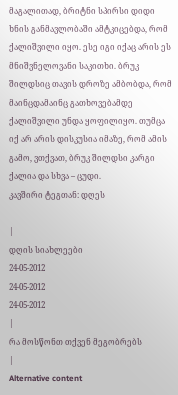მაგალითად, ბრიტნი სპირსი დიდი ხნის განმავლობაში ამტკიცებდა, რომ ქალიშვილი იყო. ესე იგი იქაც არის ეს მნიშვნელოვანი საკითხი. ბრუკ შილდსიც თავის დროზე ამბობდა, რომ მაინცდამაინც გათხოვებამდე ქალიშვილი უნდა ყოფილიყო. თუმცა იქ არ არის დისკუსია იმაზე, რომ ამის გამო, ვთქვათ, ბრუკ შილდსი კარგი ქალია და სხვა – ცუდი.
კავშირი ტეგთან: დღეს

|
დღის სიახლეები
24-05-2012
24-05-2012
24-05-2012
|
რა მოსწონთ თქვენ მეგობრებს
|
Alternative content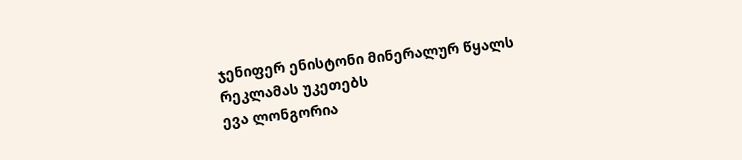ჯენიფერ ენისტონი მინერალურ წყალს რეკლამას უკეთებს
ევა ლონგორია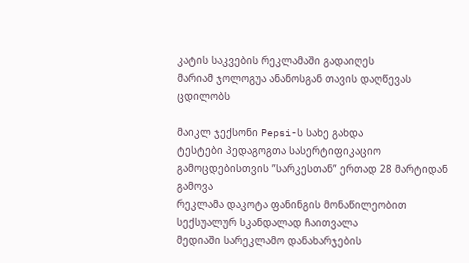კატის საკვების რეკლამაში გადაიღეს
მარიამ ჯოლოგუა ანანოსგან თავის დაღწევას ცდილობს

მაიკლ ჯექსონი Pepsi-ს სახე გახდა
ტესტები პედაგოგთა სასერტიფიკაციო გამოცდებისთვის ”სარკესთან” ერთად 28 მარტიდან გამოვა
რეკლამა დაკოტა ფანინგის მონაწილეობით სექსუალურ სკანდალად ჩაითვალა
მედიაში სარეკლამო დანახარჯების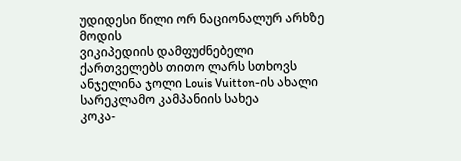უდიდესი წილი ორ ნაციონალურ არხზე მოდის
ვიკიპედიის დამფუძნებელი ქართველებს თითო ლარს სთხოვს
ანჯელინა ჯოლი Louis Vuitton-ის ახალი სარეკლამო კამპანიის სახეა
კოკა-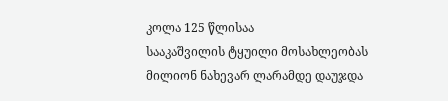კოლა 125 წლისაა
სააკაშვილის ტყუილი მოსახლეობას მილიონ ნახევარ ლარამდე დაუჯდა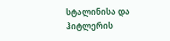სტალინისა და ჰიტლერის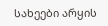სახეები არყის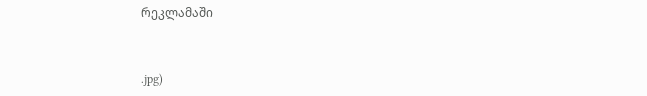რეკლამაში


.jpg)